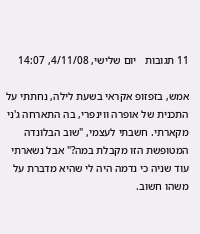11 תגובות   יום שלישי, 4/11/08, 14:07

אמש, בזפזופ אקראי בשעת לילה, נחתתי על התכנית של אופרה ווינפרי, בה התארחה ג'ני מקארתי. חשבתי לעצמי, "שוב הבלונדה המטופשת הזו מקבלת במה?" אבל נשארתי עוד שניה כי נדמה היה לי שהיא מדברת על משהו חשוב.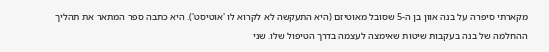מקארתי סיפרה על בנה אוון בן ה-5 שסובל מאוטיזם (היא התעקשה לא לקרוא לו 'אוטיסט'). היא כתבה ספר המתאר את תהליך ההחלמה של בנה בעקבות שיטות שאימצה לעצמה בדרך הטיפול שלו. שני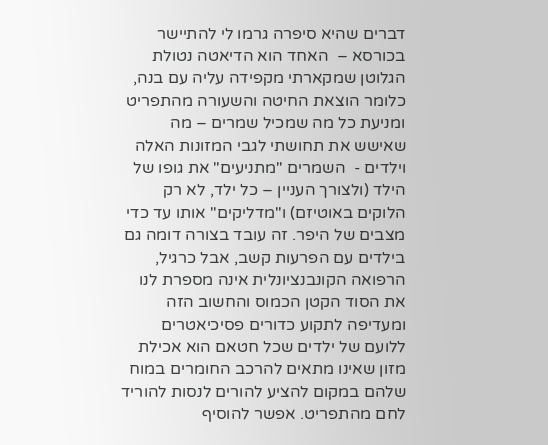דברים שהיא סיפרה גרמו לי להתיישר בכורסא –  האחד הוא הדיאטה נטולת הגלוטן שמקארתי מקפידה עליה עם בנה, כלומר הוצאת החיטה והשעורה מהתפריט ומניעת כל מה שמכיל שמרים – מה שאישש את תחושתי לגבי המזונות האלה וילדים -  השמרים "מתניעים" את גופו של הילד (ולצורך העניין – כל ילד, לא רק הלוקים באוטיזם) ו"מדליקים" אותו עד כדי מצבים של היפר. זה עובד בצורה דומה גם בילדים עם הפרעות קשב, אבל כרגיל, הרפואה הקונבנציונלית אינה מספרת לנו את הסוד הקטן הכמוס והחשוב הזה ומעדיפה לתקוע כדורים פסיכיאטרים ללועם של ילדים שכל חטאם הוא אכילת מזון שאינו מתאים להרכב החומרים במוח שלהם במקום להציע להורים לנסות להוריד לחם מהתפריט. אפשר להוסיף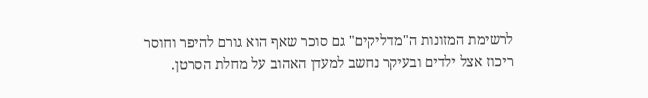לרשימת המזונות ה"מדליקים" גם סוכר שאף הוא גורם להיפר וחוסר ריכוז אצל ילדים ובעיקר נחשב למעדן האהוב על מחלת הסרטן.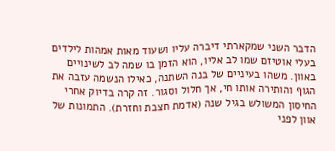הדבר השני שמקארתי דיברה עליו ושעוד מאות אמהות לילדים בעלי אוטיזם שמו לב אליו, הוא הזמן בו שמה לב לשינויים באוון. משהו בעיניים של בנה השתנה, כאילו הנשמה עזבה את הגוף והותירה אותו חי, אך חלול וסגור. זה קרה בדיוק אחרי החיסון המשולש בגיל שנה (אדמת חצבת וחזרת). התמונות של אוון לפני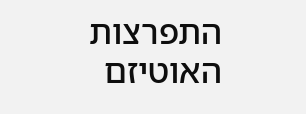התפרצות האוטיזם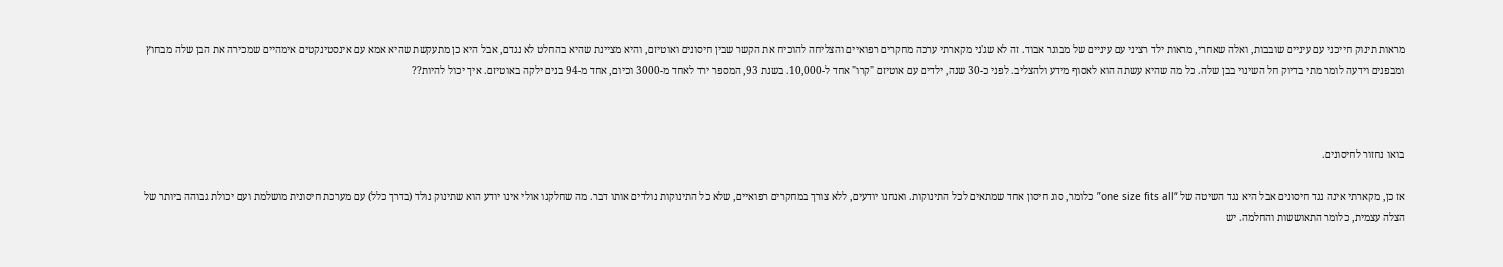מראות תינוק חייכני עם עיניים שובבות, ואלה שאחרי, מראות ילד רציני עם עיניים של מבוגר אבוד. זה לא שג'ני מקארתי ערכה מחקרים רפואיים והצליחה להוכיח את הקשר שבין חיסונים ואוטיזם, והיא מציינת שהיא בהחלט לא נגדם, אבל היא כן מתעקשת שהיא אמא עם אינסטינקטים אימהיים שמכירה את הבן שלה מבחוץ ומבפנים וידעה לומר מתי בדיוק חל השינוי בבן שלה. כל מה שהיא עשתה הוא לאסוף מידע ולהצליב. לפני כ-30 שנה, ילדים עם אוטיזם "קרו" אחד ל-10,000. בשנת 93, המספר ירד לאחד מ-3000 וכיום, אחד מ-94 בנים ילקה באוטיזם. איך יכול להיות??



בואו נחזור לחיסונים.

אז כן, מקארתי אינה נגד חיסונים אבל היא נגד השיטה של “one size fits all” כלומר, סוג חיסון אחד שמתאים לכל התינוקות. ואנחנו יודעים, ללא צורך במחקרים רפואיים, שלא כל התינוקות נולדים אותו דבר. מה שחלקנו אולי אינו יודע הוא שתינוק נולד (בדרך כלל) עם מערכת חיסונית מושלמת ועם יכולת גבוהה ביותר של הצלה עצמית, כלומר התאוששות והחלמה. יש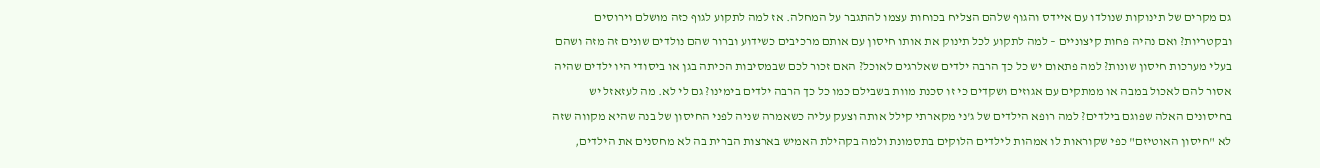גם מקרים של תינוקות שנולדו עם איידס והגוף שלהם הצליח בכוחות עצמו להתגבר על המחלה. אז למה לתקוע לגוף כזה מושלם וירוסים ובקטריות? ואם נהיה פחות קיצוניים – למה לתקוע לכל תינוק את אותו חיסון עם אותם מרכיבים כשידוע וברור שהם נולדים שונים זה מזה ושהם בעלי מערכות חיסון שונות? למה פתאום יש כל כך הרבה ילדים שאלרגים לאוכל? האם זכור לכם שבמסיבות הכיתה בגן או ביסודי היו ילדים שהיה אסור להם לאכול במבה או ממתקים עם אגוזים ושקדים כי זו סכנת מוות בשבילם כמו כל כך הרבה ילדים בימינו? גם לי לא. מה לעזאזל יש בחיסונים האלה שפוגם בילדים? למה רופא הילדים של ג'ני מקארתי קילל אותה וצעק עליה כשאמרה שניה לפני החיסון של בנה שהיא מקווה שזה לא "חיסון האוטיזם" כפי שקוראות לו אמהות לילדים הלוקים בתסמונת ולמה בקהילת האמיש בארצות הברית בה לא מחסנים את הילדים,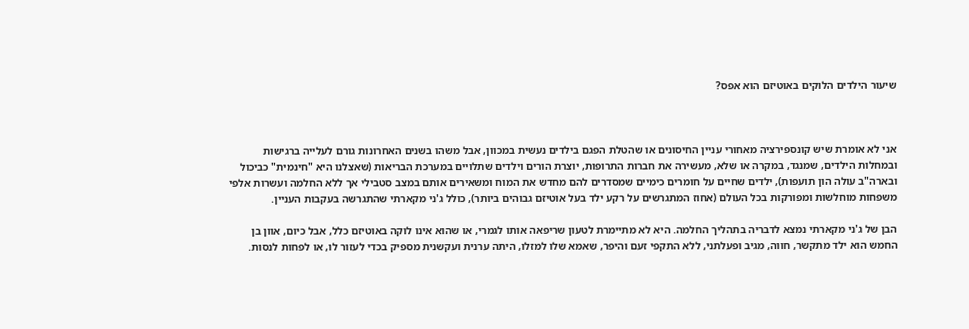שיעור הילדים הלוקים באוטיזם הוא אפס?



אני לא אומרת שיש קונספירציה מאחורי עניין החיסונים או שהטלת הפגם בילדים נעשית במכוון, אבל משהו בשנים האחרונות גורם לעלייה ברגישות ובמחלות הילדים, שמנגד, במקרה או שלא, מעשירה את חברות התרופות, יוצרת הורים וילדים שתלויים במערכת הבריאות (שאצלנו היא "חינמית" כביכול ובארה"ב עולה הון תועפות), ילדים שחיים על חומרים כימיים שמסדרים להם מחדש את המוח ומשאירים אותם במצב סטבילי אך ללא החלמה ועשרות אלפי משפחות מוחלשות ומפורקות בכל העולם (אחוז המתגרשים על רקע ילד בעל אוטיזם גבוהים ביותר), כולל ג'ני מקארתי שהתגרשה בעקבות העניין.

הבן של ג'ני מקארתי נמצא לדבריה בתהליך החלמה. היא לא מתיימרת לטעון שריפאה אותו לגמרי, או שהוא אינו לוקה באוטיזם כלל, אבל כיום, אוון בן החמש הוא ילד מתקשר, חווה, מגיב ופעלתני, ללא התקפי זעם והיפר, שאמא שלו למזלו, היתה ערנית ועקשנית מספיק בכדי לעזור לו, או לפחות לנסות.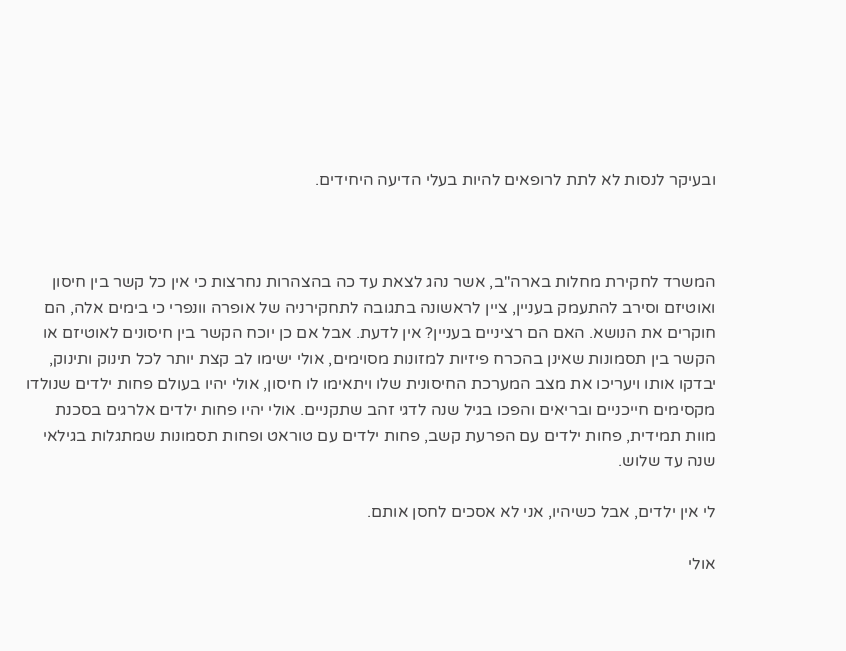ובעיקר לנסות לא לתת לרופאים להיות בעלי הדיעה היחידים.



המשרד לחקירת מחלות בארה"ב, אשר נהג לצאת עד כה בהצהרות נחרצות כי אין כל קשר בין חיסון ואוטיזם וסירב להתעמק בעניין, ציין לראשונה בתגובה לתחקירניה של אופרה וונפרי כי בימים אלה, הם חוקרים את הנושא. האם הם רציניים בעניין? אין לדעת. אבל אם כן יוכח הקשר בין חיסונים לאוטיזם או הקשר בין תסמונות שאינן בהכרח פיזיות למזונות מסוימים, אולי ישימו לב קצת יותר לכל תינוק ותינוק, יבדקו אותו ויעריכו את מצב המערכת החיסונית שלו ויתאימו לו חיסון, אולי יהיו בעולם פחות ילדים שנולדו מקסימים חייכניים ובריאים והפכו בגיל שנה לדגי זהב שתקניים. אולי יהיו פחות ילדים אלרגים בסכנת מוות תמידית, פחות ילדים עם הפרעת קשב, פחות ילדים עם טוראט ופחות תסמונות שמתגלות בגילאי שנה עד שלוש.

לי אין ילדים, אבל כשיהיו, אני לא אסכים לחסן אותם.

אולי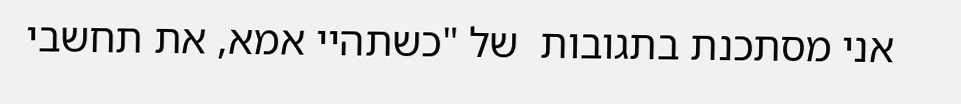אני מסתכנת בתגובות  של "כשתהיי אמא, את תחשבי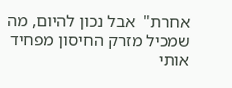אחרת"  אבל נכון להיום, מה שמכיל מזרק החיסון מפחיד אותי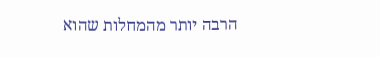הרבה יותר מהמחלות שהוא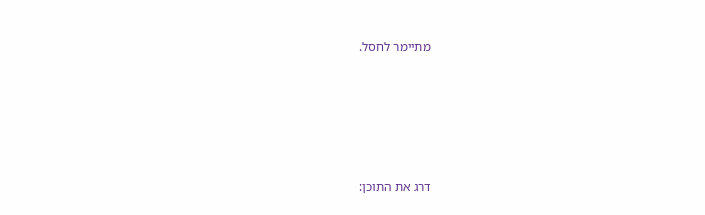מתיימר לחסל.






דרג את התוכן: